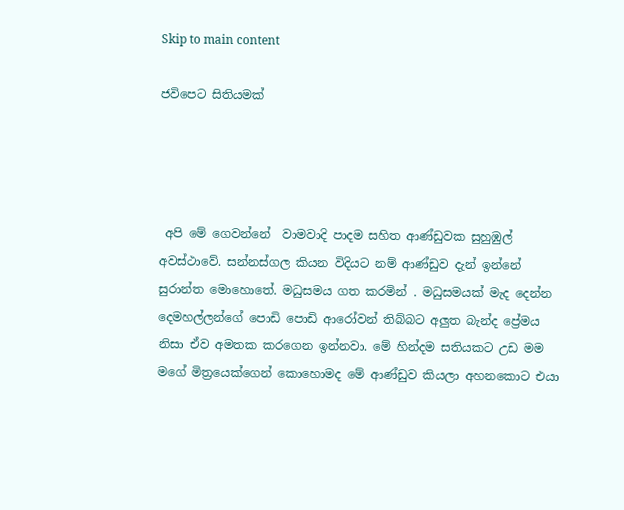Skip to main content

ජවිපෙට සිතියමක්




 අපි මේ ගෙවන්නේ  වාමවාදි පාදම සහිත ආණ්ඩුවක සුහුඹුල් අවස්ථාවේ. සන්නස්ගල කියන විදියට නම් ආණ්ඩුව දැන් ඉන්නේ සුරාන්ත මොහොතේ. මධුසමය ගත කරමින් . මධුසමයක් මැද දෙන්න දෙමහල්ලන්ගේ පොඩි පොඩි ආරෝවන් තිබ්බට අලුත බැන්ද ප්‍රේමය නිසා ඒව අමතක කරගෙන ඉන්නවා. මේ හින්දම සතියකට උඩ මම මගේ මිත්‍රයෙක්ගෙන් කොහොමද මේ ආණ්ඩුව කියලා අහනකොට එයා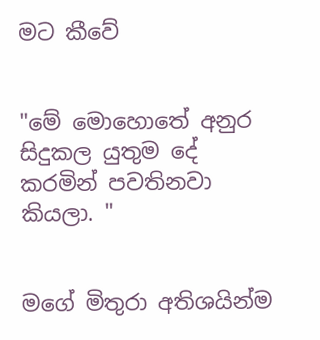මට කීවේ


"මේ මොහොතේ අනුර සිදුකල යුතුම දේ කරමින් පවතිනවා කියලා. "


මගේ මිතුරා අතිශයින්ම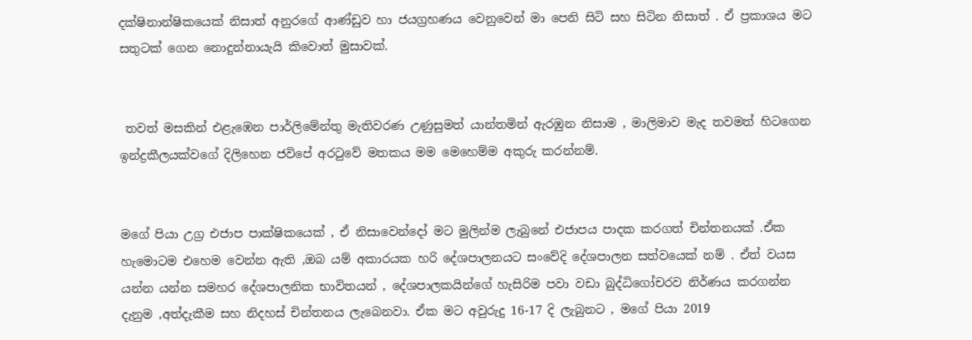දක්ෂිනාන්ෂිකයෙක් නිසාත් අනුරගේ ආණ්ඩුව හා ජයග්‍රහණය වෙනුවෙන් මා පෙනි සිටි සහ සිටින නිසාත් . ඒ ප්‍රකාශය මට සතුටක් ගෙන නොදුන්නායැයි කිවොත් මුසාවක්.


 තවත් මසකින් එළැඹෙන පාර්ලිමේන්තු මැතිවරණ උණුසුමත් යාන්තමින් ඇරඹුන නිසාම , මාලිමාව මැද තවමත් හිටගෙන ඉන්ද්‍රකීලයක්වගේ දිලිහෙන ජවිපේ අරටුවේ මතකය මම මෙහෙම්ම අකුරු කරන්නම්.


මගේ පියා උග්‍ර එජාප පාක්ෂිකයෙක් , ඒ නිසාවෙන්දෝ මට මුලින්ම ලැබුනේ එජාපය පාදක කරගත් චින්තනයක් .ඒක හැමොටම එහෙම වෙන්න ඇති ,ඔබ යම් අකාරයක හරි දේශපාලනයට සංවේදි දේශපාලන සත්වයෙක් නම් . ඒත් වයස යන්න යන්න සමහර දේශපාලනික භාවිතයන් , දේශපාලකයින්ගේ හැසිරිම පවා වඩා බුද්ධිගෝචරව නිර්ණය කරගන්න දැනුම ,අත්දැකීම සහ නිදහස් චින්තනය ලැබෙනවා. ඒක මට අවුරුදු 16-17 දි ලැබුනට , මගේ පියා 2019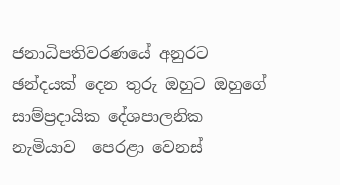ජනාධිපතිවරණයේ අනුරට ඡන්දයක් දෙන තුරු ඔහුට ඔහුගේ සාම්ප්‍රදායික දේශපාලනික නැමියාව  පෙරළා වෙනස්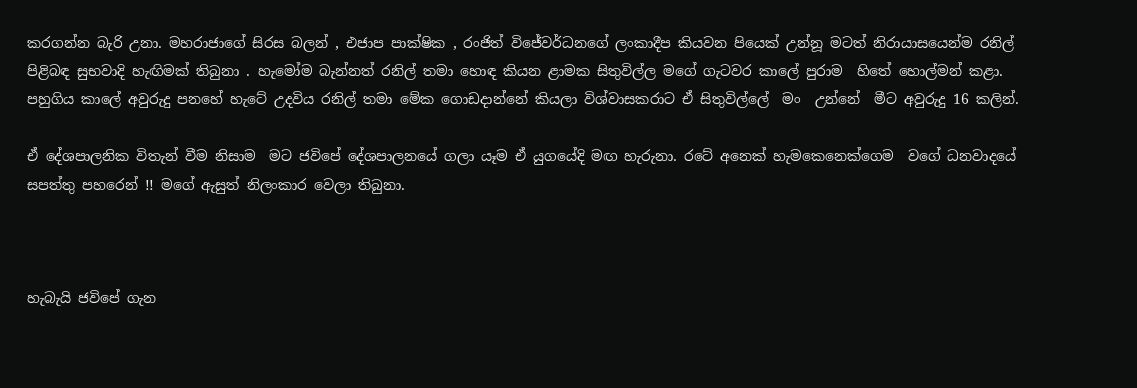කරගන්න බැරි උනා. මහරාජාගේ සිරස බලන් , එජාප පාක්ෂික , රංජිත් විජේවර්ධනගේ ලංකාදීප කියවන පියෙක් උන්නූ මටත් නිරායාසයෙන්ම රනිල් පිළිබඳ සුභවාදි හැඟිමක් තිබුනා . හැමෝම බැන්නත් රනිල් තමා හොඳ කියන ළාමක සිතුවිල්ල මගේ ගැටවර කාලේ පුරාම  හිතේ හොල්මන් කළා.  පහුගිය කාලේ අවුරුදු පනහේ හැටේ උදවිය රනිල් තමා මේක ගොඩදාන්නේ කියලා විශ්වාසකරාට ඒ සිතුවිල්ලේ  මං  උන්නේ  මීට අවුරුදු 16 කලින්.

ඒ දේශපාලනික විතැන් වීම නිසාම  මට ජවිපේ දේශපාලනයේ ගලා යෑම ඒ යුගයේදි මඟ හැරුනා. රටේ අනෙක් හැමකෙනෙක්ගෙම  වගේ ධනවාදයේ සපත්‍තු පහරෙන් !! මගේ ඇසුත් නිලංකාර වෙලා තිබුනා.



හැබැයි ජවිපේ ගැන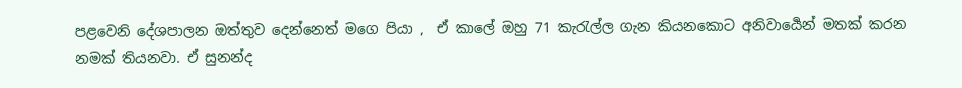පළවෙනි දේශපාලන ඔත්තුව දෙන්නෙත් මගෙ පියා ,  ඒ කාලේ ඔහු 71 කැරැල්ල ගැන කියනකොට අනිවාර්‍යෙන් මතක් කරන නමක් තියනවා. ඒ සුනන්ද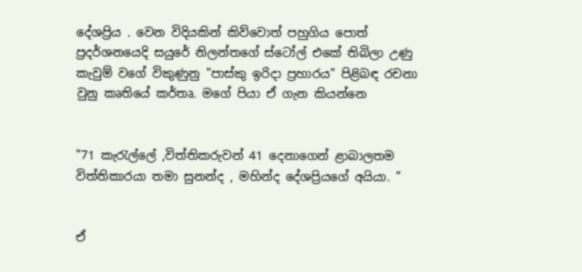දේශප්‍රිය . වෙන විදියකින් කිව්වොත් පහුගිය පොත් ප්‍රදර්ශනයෙදි සයුරේ නිලන්තගේ ස්ටෝල් එකේ තිබිලා උණු කැවුම් වගේ විකුණුනු "පාස්කු ඉරිදා ප්‍රහාරය" පිළිබඳ රචනා වුනු කෘතියේ කර්තෘ. මගේ පියා ඒ ගැන කියන්නෙ


"71 කැරැල්ලේ ,විත්තිකරුවන් 41 දෙනාගෙන් ළාබාලතම විත්තිකාරයා තමා සුනන්ද , මහින්ද දේශප්‍රියගේ අයියා. "


ඒ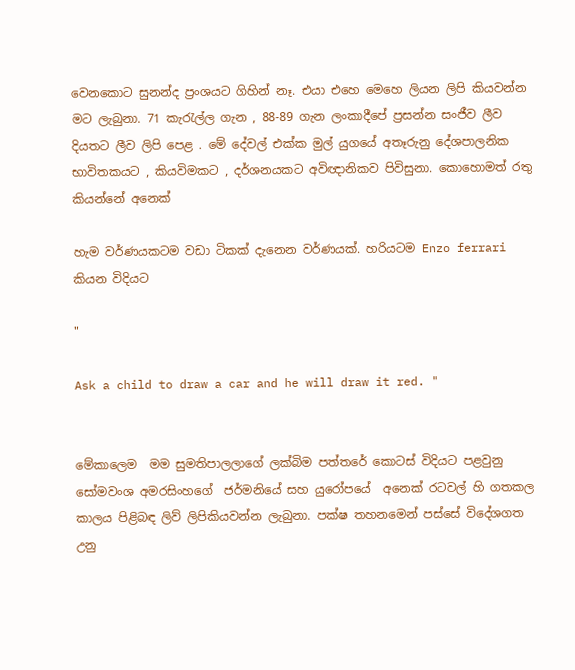වෙනකොට සුනන්ද ප්‍රංශයට ගිහින් නෑ. එයා එහෙ මෙහෙ ලියන ලිපි කියවන්න  මට ලැබුනා. 71 කැරැල්ල ගැන , 88-89 ගැන ලංකාදීපේ ප්‍රසන්න සංජීව ලීව දියතට ලීව ලිපි පෙළ . මේ දේවල් එක්ක මුල් යුගයේ අතෑරුනු දේශපාලනික භාවිතකයට , කියවිමකට , දර්ශනයකට අවිඥානිකව පිවිසුනා. කොහොමත් රතු කියන්නේ අනෙක්

හැම වර්ණයකටම වඩා ටිකක් දැනෙන වර්ණයක්. හරියටම Enzo ferrari කියන විදියට

"

Ask a child to draw a car and he will draw it red. "


මේකාලෙම  මම සුමතිපාලලාගේ ලක්බිම පත්තරේ කොටස් විදියට පළවුනු සෝමවංශ අමරසිංහගේ  ජර්මනියේ සහ යුරෝපයේ  අනෙක්‍ රටවල් හි ගතකල කාලය පිළිබඳ ලිව් ලිපිකියවන්න ලැබුනා. පක්ෂ තහනමෙන් පස්සේ විදේශගත උනු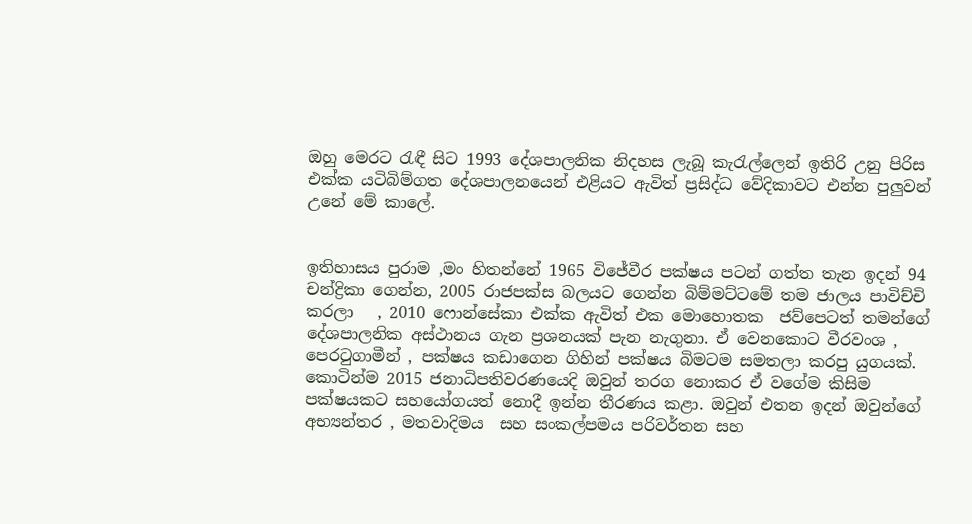ඔහු මෙරට රැඳී සිට 1993 දේශපාලනික නිදහස ලැබූ කැරැල්ලෙන් ඉතිරි උනු පිරිස එක්ක යටිබිම්ගත දේශපාලනයෙන් එළියට ඇවිත් ප්‍රසිද්ධ වේදිකාවට එන්න පුලුවන් උනේ මේ කාලේ.


ඉතිහාසය පුරාම ,මං හිතන්නේ 1965 විජේවීර පක්ෂය පටන් ගත්ත තැන ඉදන් 94 චන්ද්‍රිකා ගෙන්න, 2005 රාජපක්ස බලයට ගෙන්න බිම්මට්ටමේ තම ජාලය පාවිච්චි කරලා   , 2010 ෆොන්සේකා එක්ක ඇවිත් එක මොහොතක  ජව්පෙටත් තමන්ගේ දේශපාලනික අස්ථානය ගැන ප්‍රශනයක් පැන නැගුනා. ඒ වෙනකොට වීරවංශ , පෙරටුගාමීන් , පක්ෂය කඩාගෙන ගිහින් පක්ෂය බිමටම සමතලා කරපු යුගයක්. කොටින්ම 2015 ජනාධිපතිවරණයෙදි ඔවුන් තරග නොකර ඒ වගේම කිසිම පක්ෂයකට සහයෝගයත් නොදී ඉන්න තීරණය කළා. ඔවුන් එතන ඉදන් ඔවුන්ගේ අභ්‍යන්තර , මතවාදිමය  සහ සංකල්පමය පරිවර්තන සහ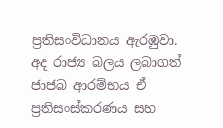ප්‍රතිසංවිධානය ඇරඹුවා. අද රාජ්‍ය බලය ලබාගත් ජාජබ ආරම්භය ඒ ප්‍රතිසංස්කරණය සහ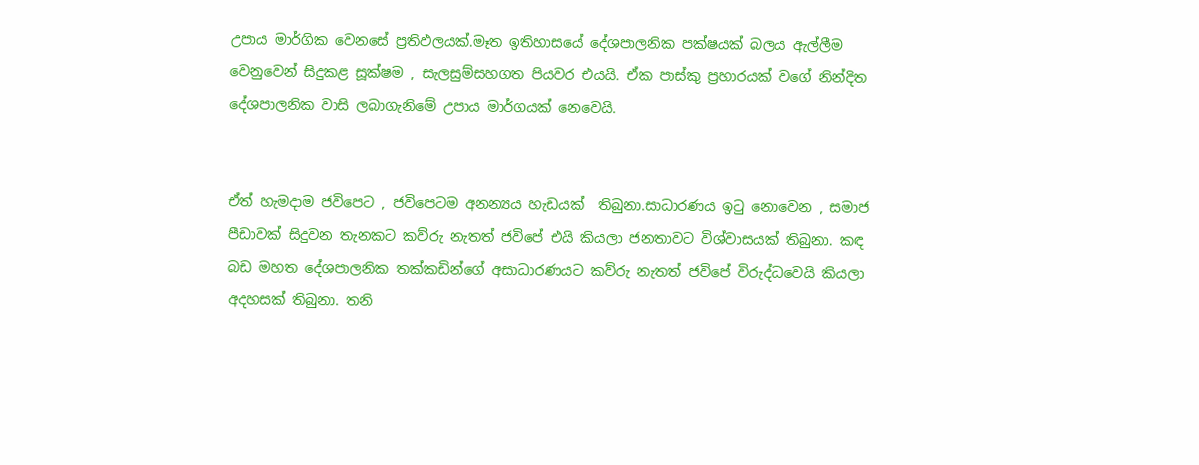උපාය මාර්ගික වෙනසේ ප්‍රතිඵලයක්.මෑත ඉතිහාසයේ දේශපාලනික පක්ෂයක් බලය ඇල්ලීම වෙනුවෙන් සිදුකළ සූක්ෂම , සැලසුම්සහගත පියවර එයයි. ඒක පාස්කු ප්‍රහාරයක් වගේ නින්දිත දේශපාලනික වාසි ලබාගැනිමේ උපාය මාර්ගයක් නෙවෙයි.


ඒත් හැමදාම ජවිපෙට , ජවිපෙටම අනන්‍යය හැඩයක්  තිබුනා.සාධාරණය ඉටු නොවෙන , සමාජ පීඩාවක් සිදුවන තැනකට කව්රු නැතත් ජවිපේ එයි කියලා ජනතාවට විශ්වාසයක් තිබුනා. කඳ බඩ මහත දේශපාලනික තක්කඩින්ගේ අසාධාරණයට කව්රු නැතත් ජවිපේ විරුද්ධවෙයි කියලා අදහසක් තිබුනා. තනි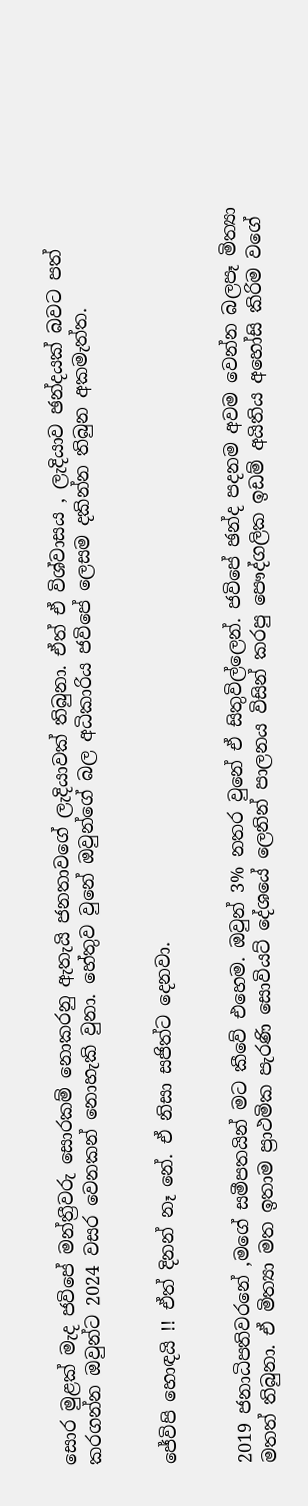සොර මුළක් මැද ජවිපේ මන්ත්‍රීවරු සොරකම් නොකරනු ඇතැයි ජනතාවගේ ලැදියාවක් තිබුනා. ඒත් ඒ විශ්වාසය , ලැදියාව ඡන්දයක් බවට පත් කරගන්න ඔවුන්ට 2024 වසර වෙනකන් නොහැකි වුනා. හේතුව වුනේ ඔවුන්ගේ බල අධිකාරිය ජවිපේ ලෙසම දකින්න තිබුන අකමැත්ත.


ජේවිපි හොඳයි !! ඒත් දිනන් නෑ නේ. ඒ නිසා සජිත්ට දෙනවා.


2019 ජනාධිපතිවරනේ ,මගේ සමීපතයින් මට කීවේ එහෙම. ඔවුන් 3% නතර වුනේ ඒ සිතුවිල්ලෙන්. ජවිපේ ඡන්ද පදනම අවම වෙන්න බලපෑ මිත්‍යා මතත් තිබුනා. ඒ මිත්‍යා මත ඉතාම ප්‍රාථමික පැරණි සොවියට් දේශයේ ලෙනින් පාලනය විසින් කරපු පෞද්ගලික ඉඩම් අයිතිය අහෝසි කිරිම වගේ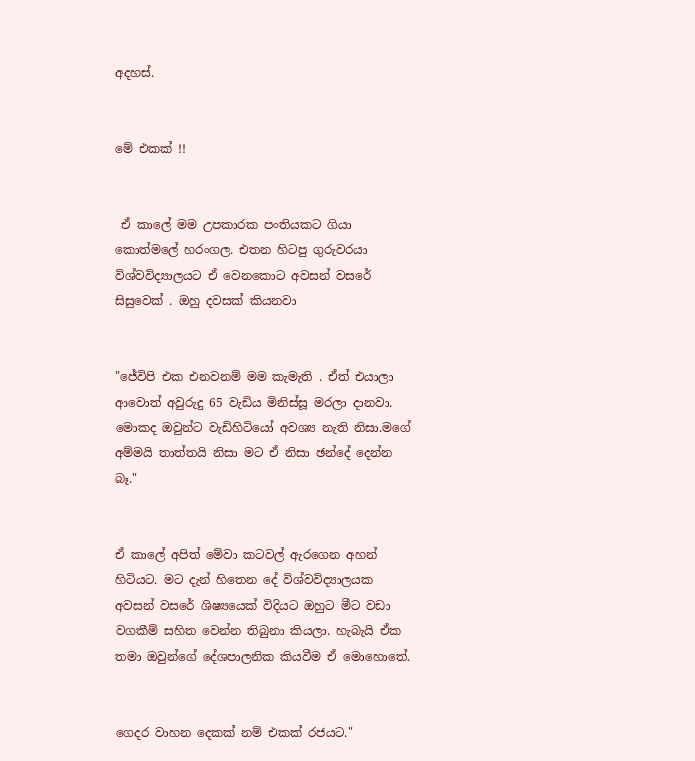අදහස්.


මේ එකක් !!


 ඒ කාලේ මම උපකාරක පංතියකට ගියා කොත්මලේ හරංගල. එතන හිටපු ගුරුවරයා විශ්වවිද්‍යාලයට ඒ වෙනකොට අවසන් වසරේ සිසුවෙක් . ඔහු දවසක් කියනවා


"ජේවිපි එක එනවනම් මම කැමැති . ඒත් එයාලා ආවොත් අවුරුදු 65 වැඩිය මිනිස්සූ මරලා දානවා. මොකද ඔවුන්ට වැඩිහිටියෝ අවශ්‍ය නැති නිසා.මගේ අම්මයි තාත්තයි නිසා මට ඒ නිසා ඡන්දේ දෙන්න බෑ."


ඒ කාලේ අපිත් මේවා කටවල් ඇරගෙන අහන් හිටියට. මට දැන් හිතෙන දේ විශ්වවිද්‍යාලයක අවසන් වසරේ ශිෂ්‍යයෙක් විදියට ඔහුට මීට වඩා වගකීම් සහිත වෙන්න තිබුනා කියලා. හැබැයි ඒක තමා ඔවුන්ගේ දේශපාලනික කියවීම ඒ මොහොතේ.


ගෙදර වාහන දෙකක් නම් එකක් රජයට."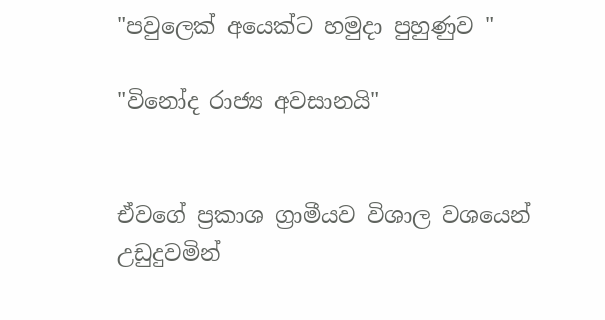"පවුලෙක් අයෙක්ට හමුදා පුහුණුව "

"විනෝද රාජ්‍ය අවසානයි"


ඒවගේ ප්‍රකාශ ග්‍රාමීයව විශාල වශයෙන් උඩුදුවමින්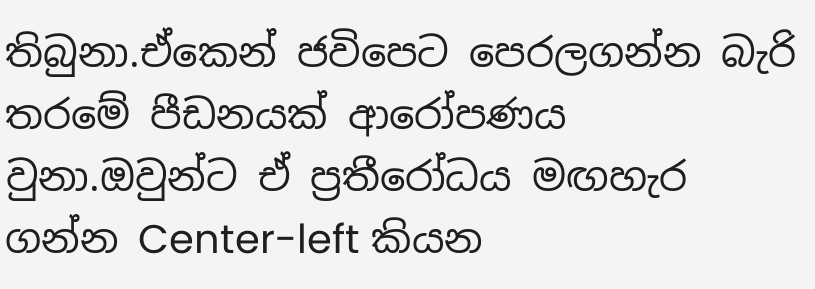තිබුනා.ඒකෙන් ජවිපෙට පෙරලගන්න බැරි තරමේ පීඩනයක් ආරෝපණය වුනා.ඔවුන්ට ඒ ප්‍රතීරෝධය මඟහැර ගන්න Center-left කියන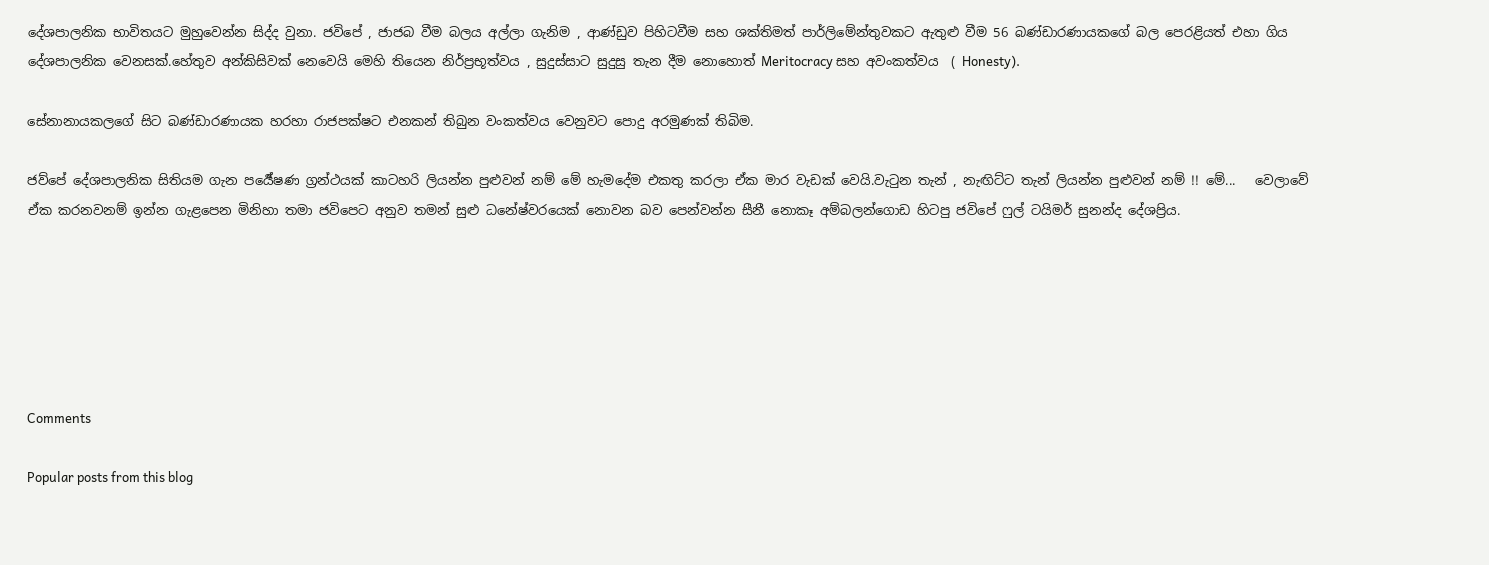දේශපාලනික භාවිතයට මුහුවෙන්න සිද්ද වුනා. ජවිපේ , ජාජබ වීම බලය අල්ලා ගැනිම , ආණ්ඩුව පිහිටවීම සහ ශක්තිමත් පාර්ලිමේන්තුවකට ඇතුළු වීම 56 බණ්ඩාරණායකගේ බල පෙරළියත් එහා ගිය දේශපාලනික වෙනසක්.හේතුව අන්කිසිවක් නෙවෙයි මෙහි තියෙන නිර්ප්‍රභූත්වය , සුදුස්සාට සුදුසු තැන දීම නොහොත් Meritocracy සහ අවංකත්වය  ( Honesty).

සේනානායකලගේ සිට බණ්ඩාරණායක හරහා රාජපක්ෂට එනකන් තිබුන වංකත්වය වෙනුවට පොදු අරමුණක් තිබිම.

ජව්පේ දේශපාලනික සිතියම ගැන පර්‍යේෂණ ග්‍රන්ථයක් කාටහරි ලියන්න පුළුවන් නම් මේ හැමදේම එකතු කරලා ඒක මාර වැඩක් වෙයි.වැටුන තැන් , නැඟිට්ට තැන් ලියන්න පුළුවන් නම් !! මේ...   වෙලාවේ ඒක කරනවනම් ඉන්න ගැළපෙන මිනිහා තමා ජවිපෙට අනුව තමන් සුළු ධනේෂ්වරයෙක් නොවන බව පෙන්වන්න සීනී නොකෑ අම්බලන්ගොඩ හිටපු ජවිපේ ෆුල් ටයිමර් සුනන්ද දේශප්‍රිය.






Comments

Popular posts from this blog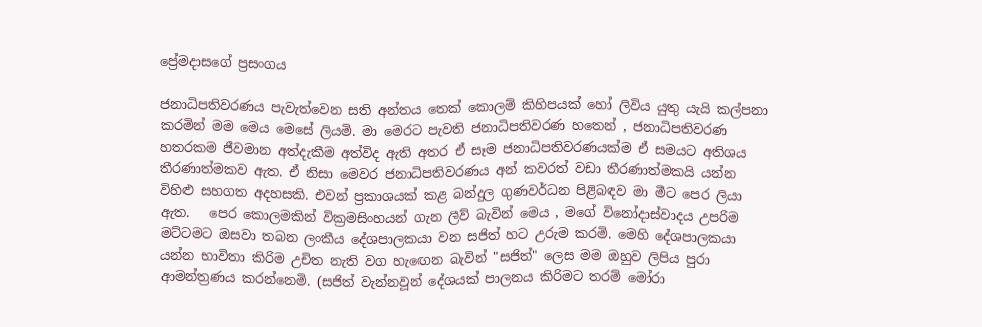ප්‍රේමදාසගේ ප්‍රසංගය

ජනාධිපතිවරණය පැවැත්වෙන සති අන්තය තෙක් කොලම් කිහිපයක් හෝ ලිවිය යුතු යැයි කල්පනා කරමින් මම මෙය මෙසේ ලියමි. මා මෙරට පැවති ජනාධිපතිවරණ හතෙන් , ජනාධිපතිවරණ හතරකම ජීවමාන අත්දැකීම අත්විද ඇති අතර ඒ සෑම ජනාධිපතිවරණයක්ම ඒ සමයට අතිශය තීරණාත්මකව ඇත. ඒ නිසා මෙවර ජනාධිපතිවරණය අන් කවරත් වඩා තීරණාත්මකයි යන්න විහිළු සහගත අදහසකි. එවන් ප්‍රකාශයක් කළ බන්දුල ගුණවර්ධන පිළිබඳව මා මීට පෙර ලියා ඇත.   පෙර කොලමකින් වික්‍රමසිංහයන් ගැන ලීව් බැවින් මෙය , මගේ විනෝදාස්වාදය උපරිම මට්ටමට ඔසවා තබන ලංකීය දේශපාලකයා වන සජිත් හට උරුම කරමි. මෙහි දේශපාලකයා යන්න භාවිතා කිරිම උචිත නැති වග හැඟෙන බැවින් "සජිත්" ලෙස මම ඔහුව ලිපිය පුරා ආමන්ත්‍රණය කරන්නෙමි. (සජිත් වැන්නවූන් දේශයක් පාලනය කිරිමට තරම් මෝරා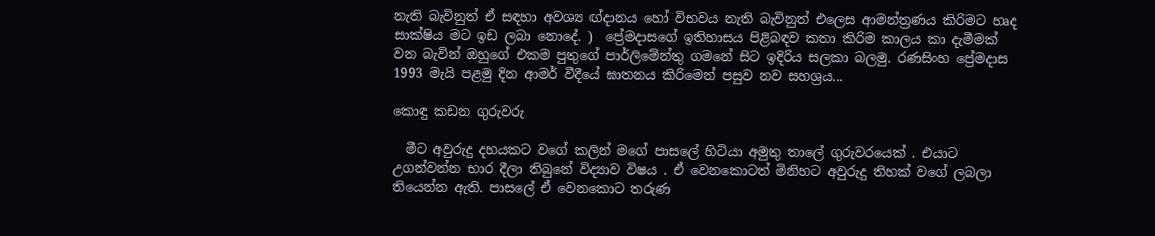නැති බැවිනුත් ඒ සඳහා අවශ්‍ය ඟ්දානය හෝ විභවය නැති බැවිනුත් එලෙස ආමන්ත්‍රණය කිරිමට හෘද සාක්ෂිය මට ඉඩ ලබා නොදේ. )  ප්‍රේමදාසගේ ඉතිහාසය පිළිබඳව කතා කිරිම කාලය කා දැමීමක් වන බැවින් ඔහුගේ එකම පුතුගේ පාර්ලිමේන්තු ගමනේ සිට ඉදිරිය සලකා බලමු. රණසිංහ ප්‍රේමදාස 1993 මැයි පළමු දින ආමර් වීදීයේ ඝාතනය කිරිමෙන් පසුව නව සහශ්‍රය...

කොඳු කඩන ගුරුවරු

  මීට අවුරුදු දහයකට වගේ කලින් මගේ පාසලේ හිටියා අමුතු තාලේ ගුරුවරයෙක් . එයාට උගන්වන්න භාර දීලා තිබුනේ විද්‍යාව විෂය . ඒ වෙනකොටත් මිනිහට අවුරුදු තිහක් වගේ ලබලා තියෙන්න ඇති. පාසලේ ඒ වෙනකොට තරුණ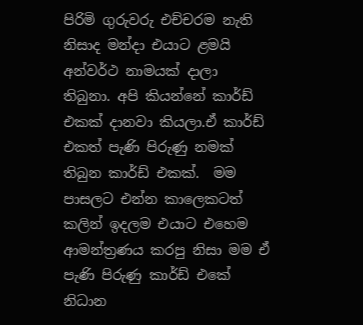පිරිමි ගුරුවරු එච්චරම නැති නිසාද මන්දා එයාට ළමයි අන්වර්ථ නාමයක් දාලා තිබුනා. අපි කියන්නේ කාර්ඩ් එකක් දානවා කියලා.ඒ කාර්ඩ් එකත් පැණි පිරුණු නමක් තිබුන කාර්ඩ් එකක්.  මම පාසලට එන්න කාලෙකටත් කලින් ඉදලම එයාට එහෙම ආමන්ත්‍රණය කරපු නිසා මම ඒ පැණි පිරුණු කාර්ඩ් එකේ නිධාන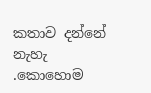කතාව දන්නේ නැහැ .කොහොම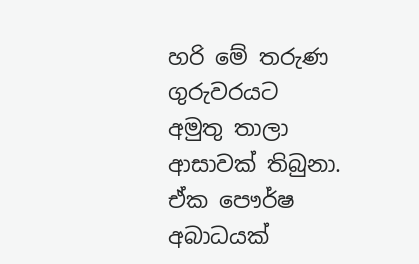හරි මේ තරුණ ගුරුවරයට අමුතු තාලා ආසාවක් තිබුනා. ඒක පෞර්ෂ අබාධයක්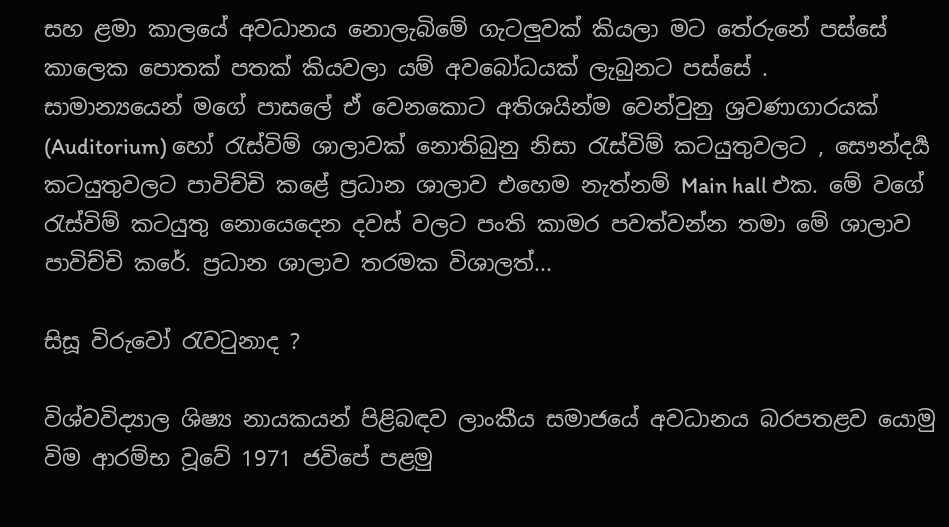සහ ළමා කාලයේ අවධානය නොලැබිමේ ගැටලුවක් කියලා මට තේරුනේ පස්සේ කාලෙක පොතක් පතක් කියවලා යම් අවබෝධයක් ලැබුනට පස්සේ .     සාමාන්‍යයෙන් මගේ පාසලේ ඒ වෙනකොට අතිශයින්ම වෙන්වුනු ශ්‍රවණාගාරයක් (Auditorium) හෝ රැස්විම් ශාලාවක් නොතිබුනු නිසා රැස්විම් කටයුතුවලට , සෞන්දර්‍ය කටයුතුවලට පාවිච්චි කළේ ප්‍රධාන ශාලාව එහෙම නැත්නම් Main hall එක. මේ වගේ රැස්විම් කටයුතු නොයෙදෙන දවස් වලට පංති කාමර පවත්වන්න තමා මේ ශාලාව පාවිච්චි කරේ. ප්‍රධාන ශාලාව තරමක විශාලත්...

සිසූ විරුවෝ රැවටුනාද ?

විශ්වවිද්‍යාල ශිෂ්‍ය නායකයන් පිළිබඳව ලාංකීය සමාජයේ අවධානය බරපතළව යොමු විම ආරම්භ වූවේ 1971 ජවිපේ පළමු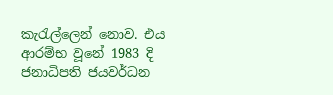කැරැල්ලෙන් නොව. එය ආරම්භ වූනේ 1983 දි ජනාධිපති ජයවර්ධන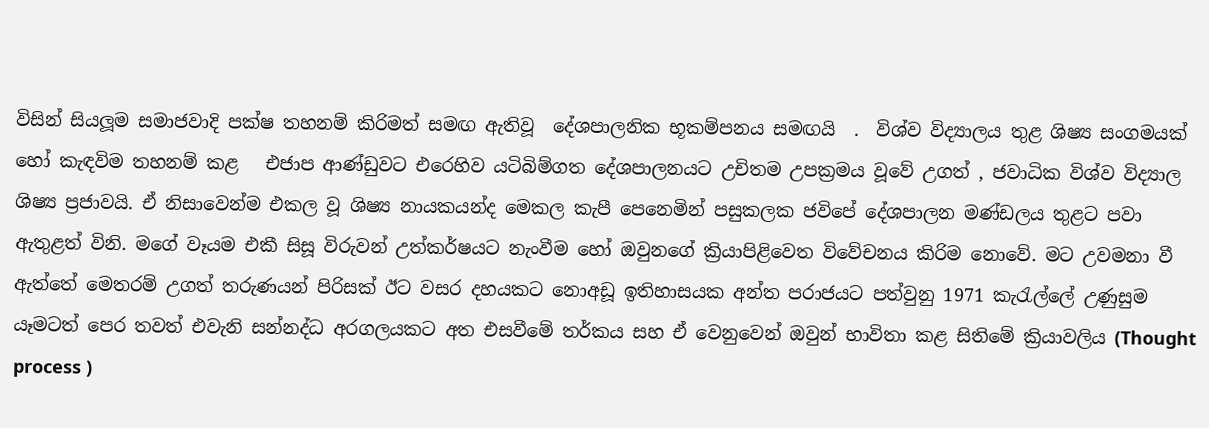විසින් සියලූම සමාජවාදි පක්ෂ තහනම් කිරිමත් සමඟ ඇතිවූ  දේශපාලනික භූකම්පනය සමඟයි  .  විශ්ව විද්‍යාලය තුළ ශිෂ්‍ය සංගමයක් හෝ කැඳවිම තහනම් කළ   එජාප ආණ්ඩුවට එරෙහිව යටිබිම්ගත දේශපාලනයට උචිතම උපක්‍රමය වූවේ උගත් , ජවාධික විශ්ව විද්‍යාල ශිෂ්‍ය ප්‍රජාවයි. ඒ නිසාවෙන්ම එකල වූ ශිෂ්‍ය නායකයන්ද මෙකල කැපී පෙනෙමින් පසුකලක ජවිපේ දේශපාලන මණ්ඩලය තුළට පවා ඇතුළත් විනි. මගේ වෑයම එකී සිසූ විරුවන් උත්කර්ෂයට නැංවීම හෝ ඔවුනගේ ක්‍රියාපිළිවෙත විවේචනය කිරිම නොවේ. මට උවමනා වී ඇත්තේ මෙතරම් උගත් තරුණයන් පිරිසක් ඊට වසර දහයකට නොඅඩූ ඉතිහාසයක අන්ත පරාජයට පත්වුනු 1971 කැරැල්ලේ උණුසුම යෑමටත් පෙර තවත් එවැනි සන්නද්ධ අරගලයකට අත එසවීමේ තර්කය සහ ඒ වෙනුවෙන් ඔවුන් භාවිතා කළ සිතිමේ ක්‍රියාවලිය (Thought process )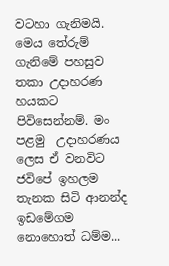වටහා ගැනිමයි. මෙය තේරුම් ගැනිමේ පහසුව තකා උදාහරණ හයකට පිවිසෙන්නම්. මං පළමු  උදාහරණය ලෙස ඒ වනවිට ජවිපේ ඉහලම තැනක සිටි ආනන්ද ඉඩමේගම නොහොත් ධම්ම...